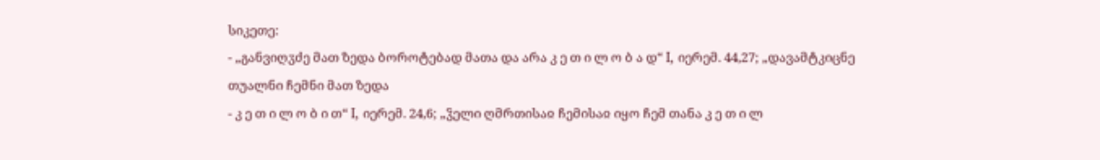სიკეთე:
- „განვიღჳძე მათ ზედა ბოროტებად მათა და არა კ ე თ ი ლ ო ბ ა დ“ I, იერემ. 44,27; „დავამტკიცნე თუალნი ჩემნი მათ ზედა
- კ ე თ ი ლ ო ბ ი თ“ I, იერემ. 24,6; „ჴელი ღმრთისაჲ ჩემისაჲ იყო ჩემ თანა კ ე თ ი ლ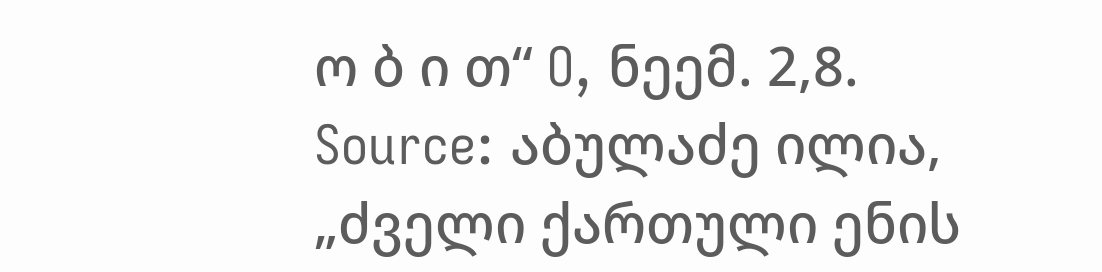ო ბ ი თ“ O, ნეემ. 2,8.
Source: აბულაძე ილია, „ძველი ქართული ენის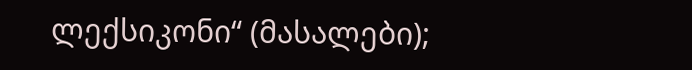ლექსიკონი“ (მასალები);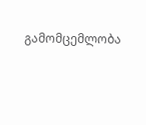გამომცემლობა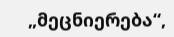„მეცნიერება“,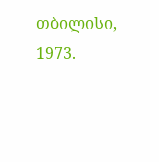თბილისი, 1973.